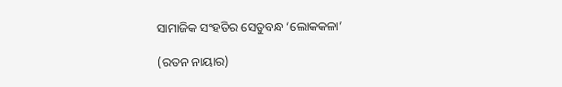ସାମାଜିକ ସଂହତିର ସେତୁବନ୍ଧ ‘ଲୋକକଳା’

(ରତନ ନାୟାର)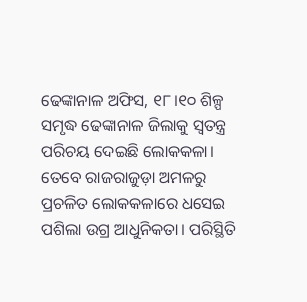ଢେଙ୍କାନାଳ ଅଫିସ, ୧୮।୧୦ ଶିଳ୍ପ ସମୃଦ୍ଧ ଢେଙ୍କାନାଳ ଜିଲାକୁ ସ୍ବତନ୍ତ୍ର ପରିଚୟ ଦେଇଛି ଲୋକକଳା। ତେବେ ରାଜରାଜୁଡ଼ା ଅମଳରୁ ପ୍ରଚଳିତ ଲୋକକଳାରେ ଧସେଇ ପଶିଲା ଉଗ୍ର ଆଧୁନିକତା। ପରିସ୍ଥିତି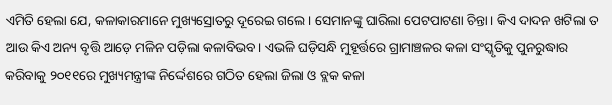ଏମିତି ହେଲା ଯେ, କଳାକାରମାନେ ମୁଖ୍ୟସ୍ରୋତରୁ ଦୂରେଇ ଗଲେ। ସେମାନଙ୍କୁ ଘାରିଲା ପେଟପାଟଣା ଚିନ୍ତା। କିଏ ଦାଦନ ଖଟିଲା ତ ଆଉ କିଏ ଅନ୍ୟ ବୃତ୍ତି ଆଡ଼େ ମଳିନ ପଡ଼ିଲା କଳାବିଭବ। ଏଭଳି ଘଡ଼ିସନ୍ଧି ମୁହୂର୍ତ୍ତରେ ଗ୍ରାମାଞ୍ଚଳର କଳା ସଂସ୍କୃତିକୁ ପୁନରୁଦ୍ଧାର କରିବାକୁ ୨୦୧୧ରେ ମୁଖ୍ୟମନ୍ତ୍ରୀଙ୍କ ନିର୍ଦ୍ଦେଶରେ ଗଠିତ ହେଲା ଜିଲା ଓ ବ୍ଲକ କଳା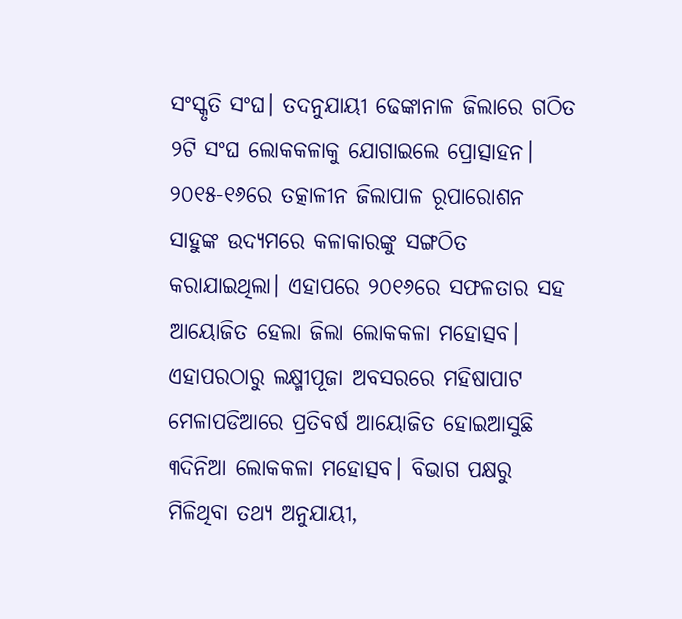ସଂସ୍କୃତି ସଂଘ। ତଦନୁଯାୟୀ ଢେଙ୍କାନାଳ ଜିଲାରେ ଗଠିତ ୨ଟି ସଂଘ ଲୋକକଳାକୁ ଯୋଗାଇଲେ ପ୍ରୋତ୍ସାହନ।
୨୦୧୫-୧୬ରେ ତତ୍କାଳୀନ ଜିଲାପାଳ ରୂପାରୋଶନ ସାହୁଙ୍କ ଉଦ୍ୟମରେ କଳାକାରଙ୍କୁ ସଙ୍ଗଠିତ କରାଯାଇଥିଲା। ଏହାପରେ ୨୦୧୬ରେ ସଫଳତାର ସହ ଆୟୋଜିତ ହେଲା ଜିଲା ଲୋକକଳା ମହୋତ୍ସବ। ଏହାପରଠାରୁ ଲକ୍ଷ୍ମୀପୂଜା ଅବସରରେ ମହିଷାପାଟ ମେଳାପଡିଆରେ ପ୍ରତିବର୍ଷ ଆୟୋଜିତ ହୋଇଆସୁଛି ୩ଦିନିଆ ଲୋକକଳା ମହୋତ୍ସବ। ବିଭାଗ ପକ୍ଷରୁ ମିଳିଥିବା ତଥ୍ୟ ଅନୁଯାୟୀ,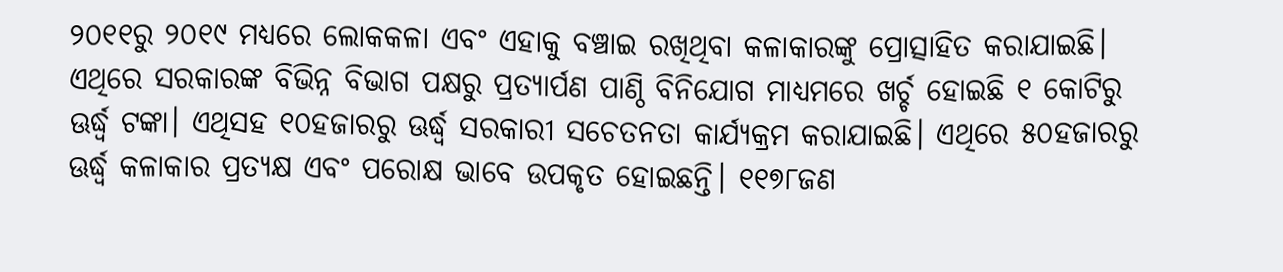୨୦୧୧ରୁ ୨୦୧୯ ମଧ୍ୟରେ ଲୋକକଳା ଏବଂ ଏହାକୁ ବଞ୍ଚାଇ ରଖିଥିବା କଳାକାରଙ୍କୁ ପ୍ରୋତ୍ସାହିତ କରାଯାଇଛି। ଏଥିରେ ସରକାରଙ୍କ ବିଭିନ୍ନ ବିଭାଗ ପକ୍ଷରୁ ପ୍ରତ୍ୟାର୍ପଣ ପାଣ୍ଠି ବିନିଯୋଗ ମାଧ୍ୟମରେ ଖର୍ଚ୍ଚ ହୋଇଛି ୧ କୋଟିରୁ ଊର୍ଦ୍ଧ୍ୱ ଟଙ୍କା। ଏଥିସହ ୧୦ହଜାରରୁ ଊର୍ଦ୍ଧ୍ୱ ସରକାରୀ ସଚେତନତା କାର୍ଯ୍ୟକ୍ରମ କରାଯାଇଛି। ଏଥିରେ ୫୦ହଜାରରୁ ଊର୍ଦ୍ଧ୍ୱ କଳାକାର ପ୍ରତ୍ୟକ୍ଷ ଏବଂ ପରୋକ୍ଷ ଭାବେ ଉପକୃତ ହୋଇଛନ୍ତି। ୧୧୭୮ଜଣ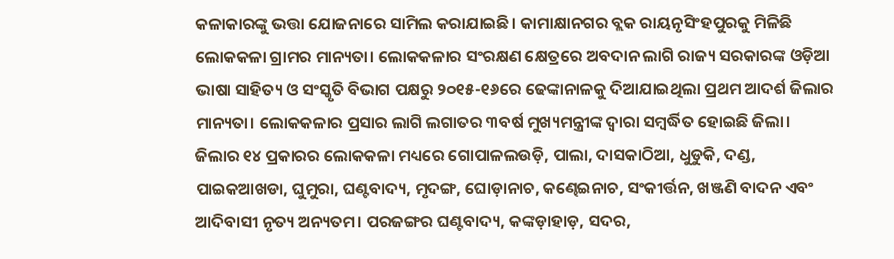କଳାକାରଙ୍କୁ ଭତ୍ତା ଯୋଜନାରେ ସାମିଲ କରାଯାଇଛି। କାମାକ୍ଷାନଗର ବ୍ଲକ ରାୟନୃସିଂହପୁରକୁ ମିଳିଛି ଲୋକକଳା ଗ୍ରାମର ମାନ୍ୟତା। ଲୋକକଳାର ସଂରକ୍ଷଣ କ୍ଷେତ୍ରରେ ଅବଦାନ ଲାଗି ରାଜ୍ୟ ସରକାରଙ୍କ ଓଡ଼ିଆ ଭାଷା ସାହିତ୍ୟ ଓ ସଂସ୍କୃତି ବିଭାଗ ପକ୍ଷରୁ ୨୦୧୫-୧୬ରେ ଢେଙ୍କାନାଳକୁ ଦିଆଯାଇଥିଲା ପ୍ରଥମ ଆଦର୍ଶ ଜିଲାର ମାନ୍ୟତା। ଲୋକକଳାର ପ୍ରସାର ଲାଗି ଲଗାତର ୩ବର୍ଷ ମୁଖ୍ୟମନ୍ତ୍ରୀଙ୍କ ଦ୍ୱାରା ସମ୍ବର୍ଦ୍ଧିତ ହୋଇଛି ଜିଲା। ଜିଲାର ୧୪ ପ୍ରକାରର ଲୋକକଳା ମଧ୍ୟରେ ଗୋପାଳଲଉଡ଼ି, ପାଲା, ଦାସକାଠିଆ, ଧୁଡୁକି, ଦଣ୍ଡ, ପାଇକଆଖଡା, ଘୁମୁରା, ଘଣ୍ଟବାଦ୍ୟ, ମୃଦଙ୍ଗ, ଘୋଡ଼ାନାଚ, କଣ୍ଢେଇନାଚ, ସଂକୀର୍ତ୍ତନ, ଖଞ୍ଜଣି ବାଦନ ଏବଂ ଆଦିବାସୀ ନୃତ୍ୟ ଅନ୍ୟତମ। ପରଜଙ୍ଗର ଘଣ୍ଟବାଦ୍ୟ, କଙ୍କଡ଼ାହାଡ଼, ସଦର,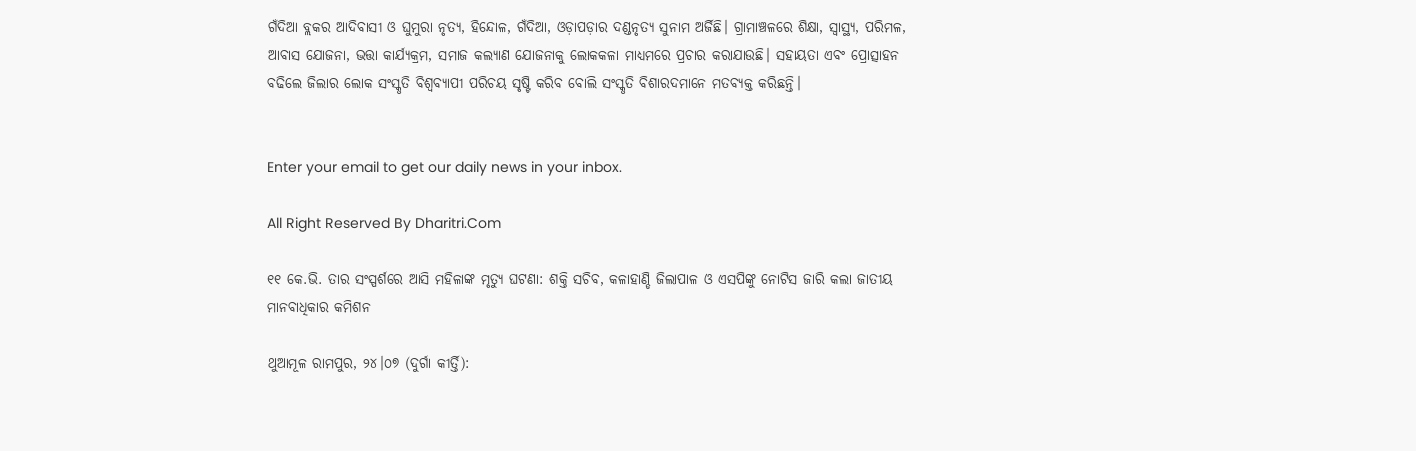ଗଁଦିଆ ବ୍ଲକର ଆଦିବାସୀ ଓ ଘୁମୁରା ନୃତ୍ୟ, ହିନ୍ଦୋଳ, ଗଁଦିଆ, ଓଡ଼ାପଡ଼ାର ଦଣ୍ଡନୃତ୍ୟ ସୁନାମ ଅର୍ଜିଛି। ଗ୍ରାମାଞ୍ଚଳରେ ଶିକ୍ଷା, ସ୍ବାସ୍ଥ୍ୟ, ପରିମଳ, ଆବାସ ଯୋଜନା, ଭତ୍ତା କାର୍ଯ୍ୟକ୍ରମ, ସମାଜ କଲ୍ୟାଣ ଯୋଜନାକୁ ଲୋକକଳା ମାଧ୍ୟମରେ ପ୍ରଚାର କରାଯାଉଛି। ସହାୟତା ଏବଂ ପ୍ରୋତ୍ସାହନ ବଢିଲେ ଜିଲାର ଲୋକ ସଂସ୍କୃତି ବିଶ୍ୱବ୍ୟାପୀ ପରିଚୟ ସୃଷ୍ଟି କରିବ ବୋଲି ସଂସ୍କୃତି ବିଶାରଦମାନେ ମତବ୍ୟକ୍ତ କରିଛନ୍ତି।


Enter your email to get our daily news in your inbox.

All Right Reserved By Dharitri.Com

୧୧ କେ.ଭି. ତାର ସଂସ୍ପର୍ଶରେ ଆସି ମହିଳାଙ୍କ ମୃତ୍ୟୁ ଘଟଣା: ଶକ୍ତି ସଚିବ, କଳାହାଣ୍ଡି ଜିଲାପାଳ ଓ ଏସପିଙ୍କୁ ନୋଟିସ ଜାରି କଲା ଜାତୀୟ ମାନବାଧିକାର କମିଶନ

ଥୁଆମୂଳ ରାମପୁର, ୨୪।୦୭ (ଦୁର୍ଗା କୀର୍ତ୍ତି):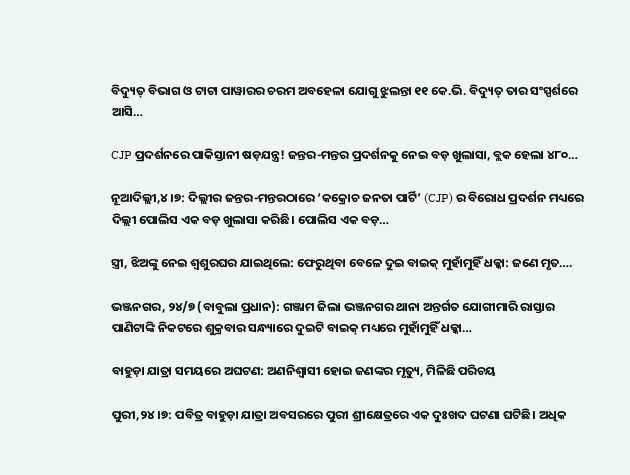ବିଦ୍ୟୁତ୍ ବିଭାଗ ଓ ଟାଟା ପାୱାରର ଚରମ ଅବହେଳା ଯୋଗୁ ଝୁଲନ୍ତା ୧୧ କେ.ଭି. ବିଦ୍ୟୁତ୍ ତାର ସଂସ୍ପର୍ଶରେ ଆସି…

CJP ପ୍ରଦର୍ଶନରେ ପାକିସ୍ତାନୀ ଷଡ଼ଯନ୍ତ୍ର! ଜନ୍ତର-ମନ୍ତର ପ୍ରଦର୍ଶନକୁ ନେଇ ବଡ଼ ଖୁଲାସା, ବ୍ଲକ ହେଲା ୪୮୦…

ନୂଆଦିଲ୍ଲୀ,୪।୭: ଦିଲ୍ଲୀର ଜନ୍ତର-ମନ୍ତରଠାରେ ‘କକ୍ରୋଚ ଜନତା ପାର୍ଟି’ (CJP) ର ବିରୋଧ ପ୍ରଦର୍ଶନ ମଧ୍ୟରେ ଦିଲ୍ଲୀ ପୋଲିସ ଏକ ବଡ଼ ଖୁଲାସା କରିଛି। ପୋଲିସ ଏକ ବଡ଼…

ସ୍ତ୍ରୀ, ଝିଅଙ୍କୁ ନେଇ ଶ୍ୱଶୁରଘର ଯାଇଥିଲେ: ଫେରୁଥିବା ବେଳେ ଦୁଇ ବାଇକ୍‌ ମୁହାଁମୁହିଁ ଧକ୍କା: ଜଣେ ମୃତ….

ଭଞ୍ଜନଗର, ୨୪/୭ (ବାବୁଲା ପ୍ରଧାନ): ଗଞ୍ଜାମ ଜିଲା ଭଞ୍ଜନଗର ଥାନା ଅନ୍ତର୍ଗତ ଯୋଗୀମାରି ରାସ୍ତାର ପାଣିଟାଙ୍କି ନିକଟରେ ଶୁକ୍ରବାର ସନ୍ଧ୍ୟାରେ ଦୁଇଟି ବାଇକ୍‌ ମଧ୍ୟରେ ମୁହାଁମୁହିଁ ଧକ୍କା…

ବାହୁଡ଼ା ଯାତ୍ରା ସମୟରେ ଅଘଟଣ: ଅଣନିଶ୍ବାସୀ ହୋଇ ଜଣଙ୍କର ମୃତ୍ୟୁ, ମିଳିଛି ପରିଚୟ

ପୁରୀ,୨୪।୭: ପବିତ୍ର ବାହୁଡ଼ା ଯାତ୍ରା ଅବସରରେ ପୁରୀ ଶ୍ରୀକ୍ଷେତ୍ରରେ ଏକ ଦୁଃଖଦ ଘଟଣା ଘଟିଛି। ଅଧିକ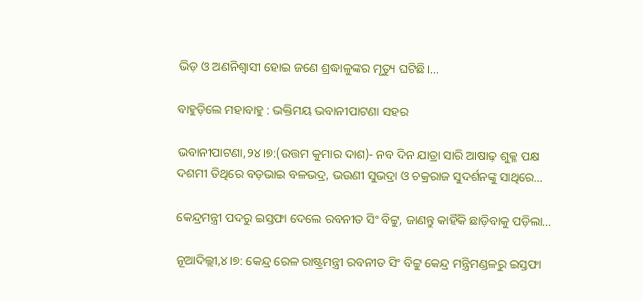ଭିଡ଼ ଓ ଅଣନିଶ୍ବାସୀ ହୋଇ ଜଣେ ଶ୍ରଦ୍ଧାଳୁଙ୍କର ମୃତ୍ୟୁ ଘଟିଛି।…

ବାହୁଡ଼ିଲେ ମହାବାହୁ : ଭକ୍ତିମୟ ଭବାନୀପାଟଣା ସହର

ଭବାନୀପାଟଣା,୨୪।୭:(ଉତ୍ତମ କୁମାର ଦାଶ)- ନବ ଦିନ ଯାତ୍ରା ସାରି ଆଷାଢ଼ ଶୁକ୍ଳ ପକ୍ଷ ଦଶମୀ ତିଥିରେ ବଡ଼ଭାଇ ବଳଭଦ୍ର, ଭଉଣୀ ସୁଭଦ୍ରା ଓ ଚକ୍ରରାଜ ସୁଦର୍ଶନଙ୍କୁ ସାଥିରେ…

କେନ୍ଦ୍ରମନ୍ତ୍ରୀ ପଦରୁ ଇସ୍ତଫା ଦେଲେ ରବନୀତ ସିଂ ବିଟ୍ଟୁ, ଜାଣନ୍ତୁ କାହିଁକି ଛାଡ଼ିବାକୁ ପଡ଼ିଲା…

ନୂଆଦିଲ୍ଲୀ,୪।୭: କେନ୍ଦ୍ର ରେଳ ରାଷ୍ଟ୍ରମନ୍ତ୍ରୀ ରବନୀତ ସିଂ ବିଟ୍ଟୁ କେନ୍ଦ୍ର ମନ୍ତ୍ରିମଣ୍ଡଳରୁ ଇସ୍ତଫା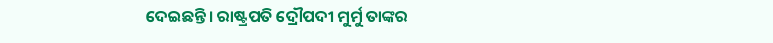ଦେଇଛନ୍ତି। ରାଷ୍ଟ୍ରପତି ଦ୍ରୌପଦୀ ମୁର୍ମୁ ତାଙ୍କର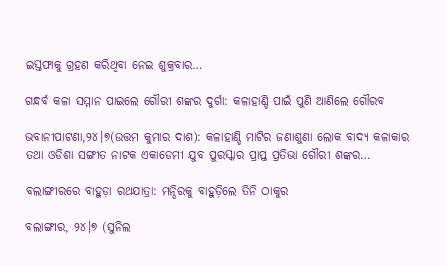ଇସ୍ତଫାକୁ ଗ୍ରହଣ କରିଥିବା ନେଇ ଶୁକ୍ରବାର…

ଗନ୍ଧର୍ବ କଳା ସମ୍ମାନ ପାଇଲେ ଗୌରୀ ଶଙ୍କର ଦୁର୍ଗା: କଳାହାଣ୍ଡି ପାଇଁ ପୁଣି ଆଣିଲେ ଗୌରବ

ଭବାନୀପାଟଣା,୨୪।୭(ଉତ୍ତମ କୁମାର ଦାଶ): କଳାହାଣ୍ଡି ମାଟିର ଜଣାଶୁଣା ଲୋକ ବାଦ୍ୟ କଳାକାର ତଥା ଓଡିଶା ସଙ୍ଗୀତ ନାଟକ ଏକାଡେମୀ ଯୁବ ପୁରସ୍କାର ପ୍ରାପ୍ତ ପ୍ରତିଭା ଗୌରୀ ଶଙ୍କର…

ବଲାଙ୍ଗୀରରେ ବାହୁଡ଼ା ରଥଯାତ୍ରା: ମନ୍ଦିରକୁ ବାହୁଡ଼ିଲେ ତିନି ଠାକୁର

ବଲାଙ୍ଗୀର, ୨୪।୭ (ସୁନିଲ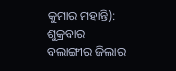କୁମାର ମହାନ୍ତି): ଶୁକ୍ରବାର ବଲାଙ୍ଗୀର ଜିଲାର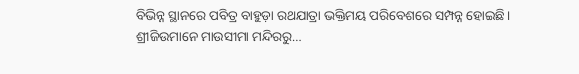ବିଭିନ୍ନ ସ୍ଥାନରେ ପବିତ୍ର ବାହୁଡ଼ା ରଥଯାତ୍ରା ଭକ୍ତିମୟ ପରିବେଶରେ ସମ୍ପନ୍ନ ହୋଇଛି। ଶ୍ରୀଜିଉମାନେ ମାଉସୀମା ମନ୍ଦିରରୁ…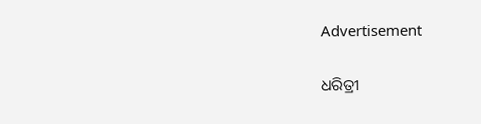Advertisement

ଧରିତ୍ରୀ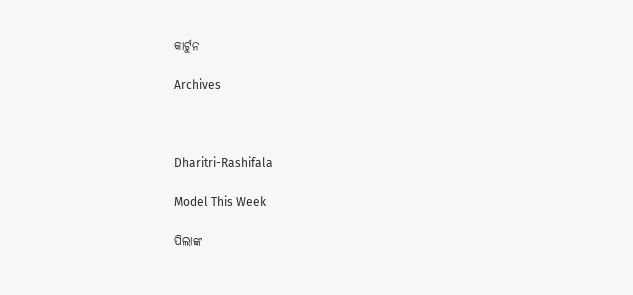କାର୍ଟୁନ

Archives



Dharitri-Rashifala

Model This Week

ପିଲାଙ୍କ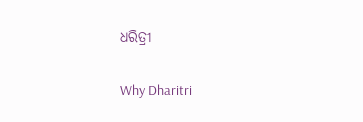ଧରିତ୍ରୀ

Why Dharitri